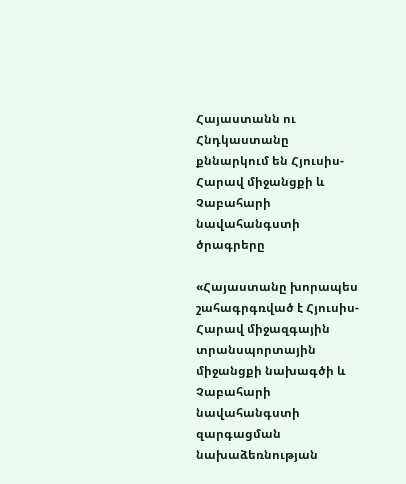Հայաստանն ու Հնդկաստանը քննարկում են Հյուսիս-Հարավ միջանցքի և Չաբահարի նավահանգստի ծրագրերը

«Հայաստանը խորապես շահագրգռված է Հյուսիս-Հարավ միջազգային տրանսպորտային միջանցքի նախագծի և Չաբահարի նավահանգստի զարգացման նախաձեռնության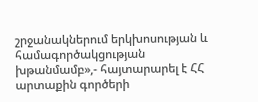շրջանակներում երկխոսության և համագործակցության խթանմամբ»,- հայտարարել է ՀՀ արտաքին գործերի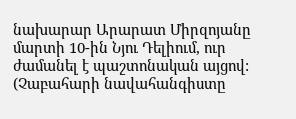նախարար Արարատ Միրզոյանը մարտի 10-ին Նյու Դելիում, ուր ժամանել է պաշտոնական այցով: (Չաբահարի նավահանգիստը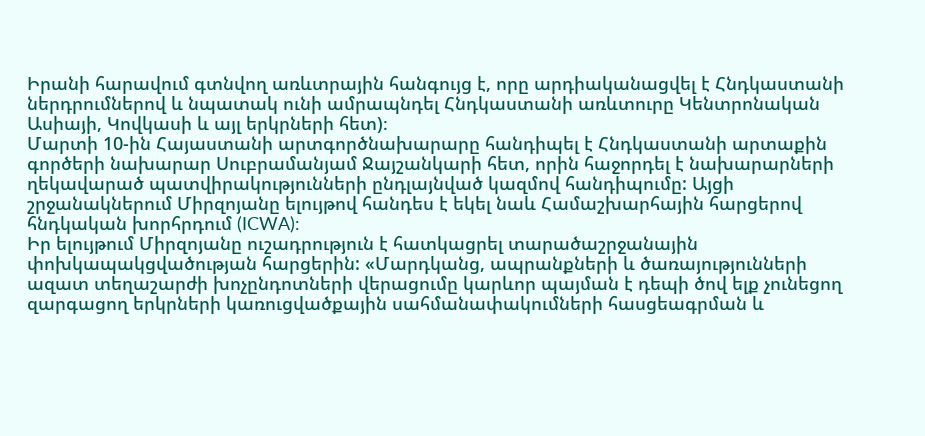Իրանի հարավում գտնվող առևտրային հանգույց է, որը արդիականացվել է Հնդկաստանի ներդրումներով և նպատակ ունի ամրապնդել Հնդկաստանի առևտուրը Կենտրոնական Ասիայի, Կովկասի և այլ երկրների հետ)։
Մարտի 10-ին Հայաստանի արտգործնախարարը հանդիպել է Հնդկաստանի արտաքին գործերի նախարար Սուբրամանյամ Ջայշանկարի հետ, որին հաջորդել է նախարարների ղեկավարած պատվիրակությունների ընդլայնված կազմով հանդիպումը: Այցի շրջանակներում Միրզոյանը ելույթով հանդես է եկել նաև Համաշխարհային հարցերով հնդկական խորհրդում (ICWA):
Իր ելույթում Միրզոյանը ուշադրություն է հատկացրել տարածաշրջանային փոխկապակցվածության հարցերին: «Մարդկանց, ապրանքների և ծառայությունների ազատ տեղաշարժի խոչընդոտների վերացումը կարևոր պայման է դեպի ծով ելք չունեցող զարգացող երկրների կառուցվածքային սահմանափակումների հասցեագրման և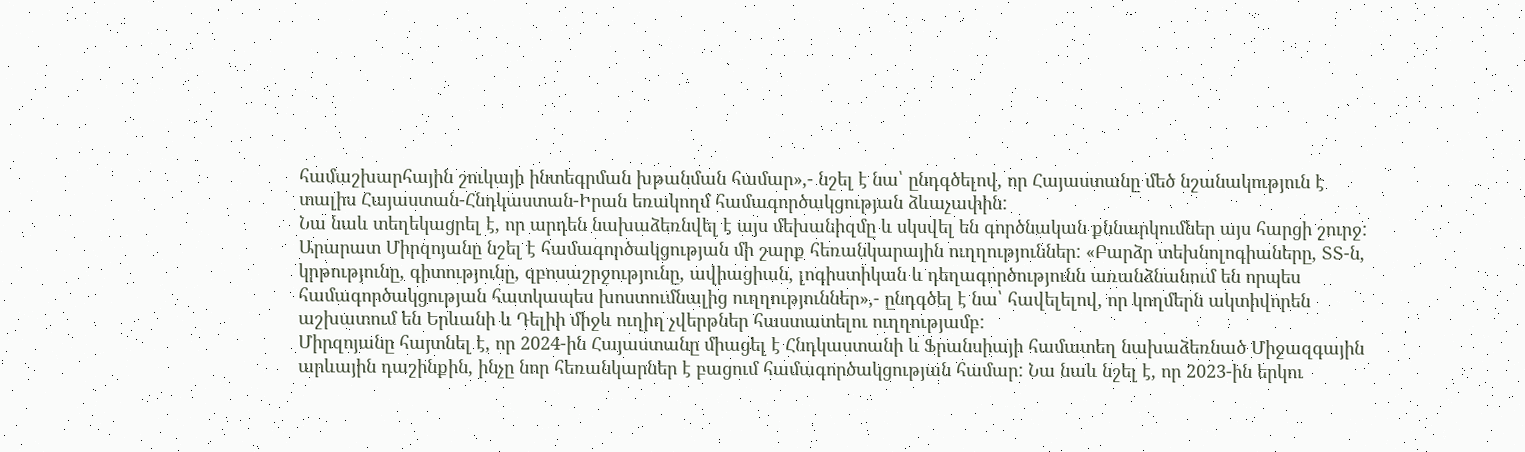համաշխարհային շուկայի ինտեգրման խթանման համար»,- նշել է նա՝ ընդգծելով, որ Հայաստանը մեծ նշանակություն է տալիս Հայաստան-Հնդկաստան-Իրան եռակողմ համագործակցության ձևաչափին:
Նա նաև տեղեկացրել է, որ արդեն նախաձեռնվել է այս մեխանիզմը և սկսվել են գործնական քննարկումներ այս հարցի շուրջ:
Արարատ Միրզոյանը նշել է համագործակցության մի շարք հեռանկարային ուղղություններ: «Բարձր տեխնոլոգիաները, ՏՏ-ն, կրթությունը, գիտությունը, զբոսաշրջությունը, ավիացիան, լոգիստիկան և դեղագործությունն առանձնանում են որպես համագործակցության հատկապես խոստումնալից ուղղություններ»,- ընդգծել է նա՝ հավելելով, որ կողմերն ակտիվորեն աշխատում են Երևանի և Դելիի միջև ուղիղ չվերթներ հաստատելու ուղղությամբ:
Միրզոյանը հայտնել է, որ 2024-ին Հայաստանը միացել է Հնդկաստանի և Ֆրանսիայի համատեղ նախաձեռնած Միջազգային արևային դաշինքին, ինչը նոր հեռանկարներ է բացում համագործակցության համար: Նա նաև նշել է, որ 2023-ին երկու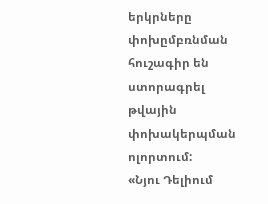երկրները փոխըմբռնման հուշագիր են ստորագրել թվային փոխակերպման ոլորտում:
«Նյու Դելիում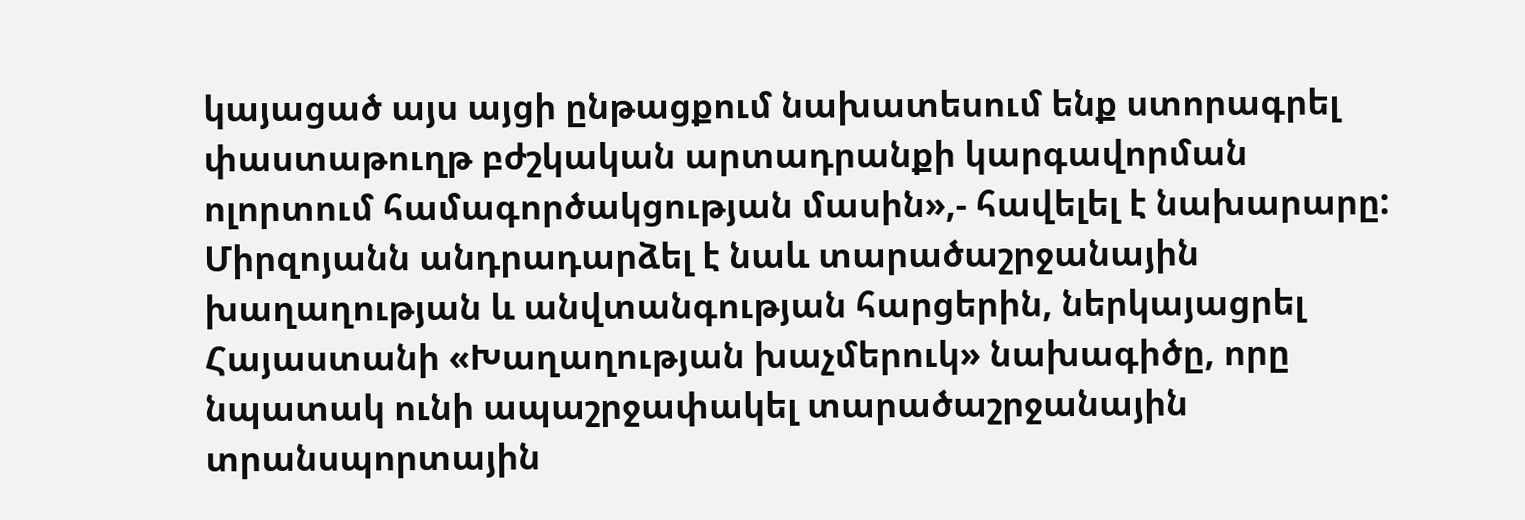կայացած այս այցի ընթացքում նախատեսում ենք ստորագրել փաստաթուղթ բժշկական արտադրանքի կարգավորման ոլորտում համագործակցության մասին»,- հավելել է նախարարը:
Միրզոյանն անդրադարձել է նաև տարածաշրջանային խաղաղության և անվտանգության հարցերին, ներկայացրել Հայաստանի «Խաղաղության խաչմերուկ» նախագիծը, որը նպատակ ունի ապաշրջափակել տարածաշրջանային տրանսպորտային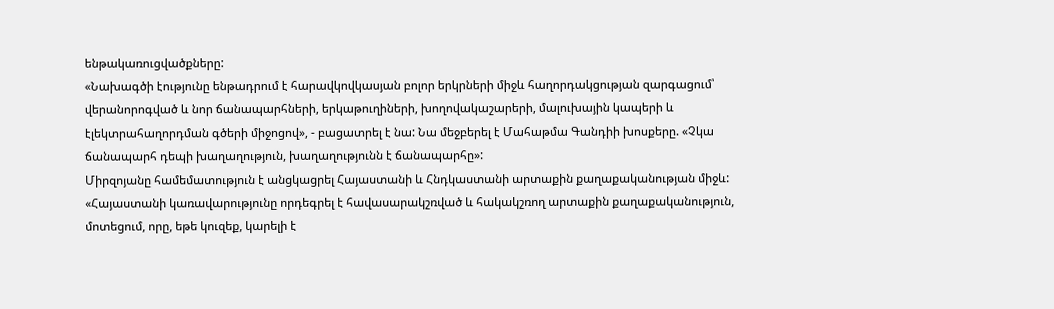ենթակառուցվածքները:
«Նախագծի էությունը ենթադրում է հարավկովկասյան բոլոր երկրների միջև հաղորդակցության զարգացում՝ վերանորոգված և նոր ճանապարհների, երկաթուղիների, խողովակաշարերի, մալուխային կապերի և էլեկտրահաղորդման գծերի միջոցով», - բացատրել է նա: Նա մեջբերել է Մահաթմա Գանդիի խոսքերը. «Չկա ճանապարհ դեպի խաղաղություն, խաղաղությունն է ճանապարհը»:
Միրզոյանը համեմատություն է անցկացրել Հայաստանի և Հնդկաստանի արտաքին քաղաքականության միջև: «Հայաստանի կառավարությունը որդեգրել է հավասարակշռված և հակակշռող արտաքին քաղաքականություն, մոտեցում, որը, եթե կուզեք, կարելի է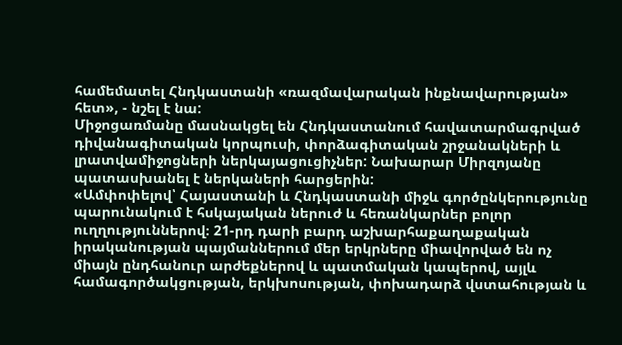համեմատել Հնդկաստանի «ռազմավարական ինքնավարության» հետ», - նշել է նա:
Միջոցառմանը մասնակցել են Հնդկաստանում հավատարմագրված դիվանագիտական կորպուսի, փորձագիտական շրջանակների և լրատվամիջոցների ներկայացուցիչներ: Նախարար Միրզոյանը պատասխանել է ներկաների հարցերին:
«Ամփոփելով՝ Հայաստանի և Հնդկաստանի միջև գործընկերությունը պարունակում է հսկայական ներուժ և հեռանկարներ բոլոր ուղղություններով։ 21-րդ դարի բարդ աշխարհաքաղաքական իրականության պայմաններում մեր երկրները միավորված են ոչ միայն ընդհանուր արժեքներով և պատմական կապերով, այլև համագործակցության, երկխոսության, փոխադարձ վստահության և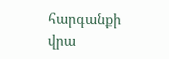հարգանքի վրա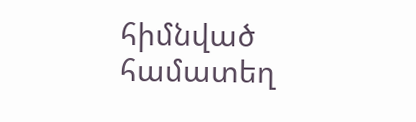հիմնված համատեղ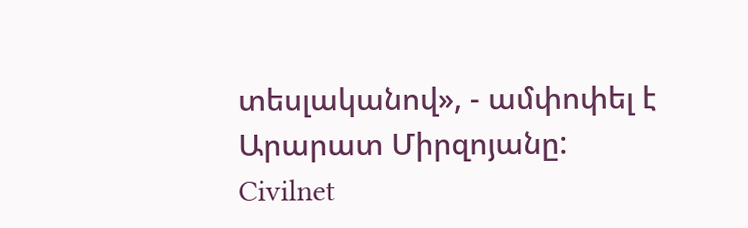տեսլականով», - ամփոփել է Արարատ Միրզոյանը:
Civilnet